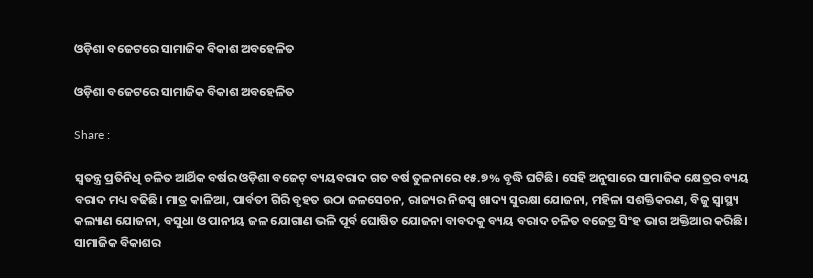ଓଡ଼ିଶା ବଜେଟରେ ସାମାଜିକ ବିକାଶ ଅବହେଳିତ

ଓଡ଼ିଶା ବଜେଟରେ ସାମାଜିକ ବିକାଶ ଅବହେଳିତ

Share :

ସ୍ବତନ୍ତ୍ର ପ୍ରତିନିଧି ଚଳିତ ଆର୍ଥିକ ବର୍ଷର ଓଡ଼ିଶା ବଜେଟ୍ ବ୍ୟୟବରାଦ ଗତ ବର୍ଷ ତୁଳନାରେ ୧୫.୭% ବୃଦ୍ଧି ଘଟିଛି। ସେହି ଅନୁସାରେ ସାମାଜିକ କ୍ଷେତ୍ରର ବ୍ୟୟ ବରାଦ ମଧ୍ୟ ବଢିଛି। ମାତ୍ର କାଳିଆ, ପାର୍ବତୀ ଗିରି ବୃହତ ଉଠା ଜଳସେଚନ, ରାଜ୍ୟର ନିଜସ୍ୱ ଖାଦ୍ୟ ସୁରକ୍ଷା ଯୋଜନା, ମହିଳା ସଶକ୍ତିକରଣ, ବିଜୁ ସ୍ୱାସ୍ଥ୍ୟ କଲ୍ୟାଣ ଯୋଜନା, ବସୁଧା ଓ ପାନୀୟ ଜଳ ଯୋଗାଣ ଭଳି ପୂର୍ବ ଘୋଷିତ ଯୋଜନା ବାବଦକୁ ବ୍ୟୟ ବରାଦ ଚଳିତ ବଜେଟ୍ର ସିଂହ ଭାଗ ଅକ୍ତିଆର କରିଛି। ସାମାଜିକ ବିକାଶର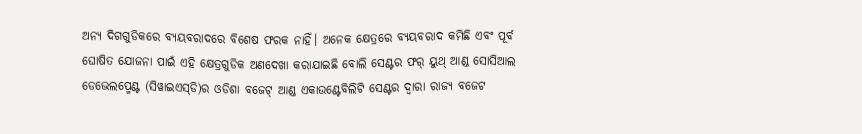ଅନ୍ୟ ଦିଗଗୁଡିକରେ ବ୍ୟୟବରାଦରେ ବିଶେଷ ଫରକ ନାହିଁ। ଅନେକ କ୍ଷେତ୍ରରେ ବ୍ୟୟବରାଦ କମିଛି ଏବଂ ପୂର୍ବ ଘୋଷିତ ଯୋଜନା ପାଇଁ ଏହି କ୍ଷେତ୍ରଗୁଡିକ ଅଣଦେଖା କରାଯାଇଛି ବୋଲି ସେଣ୍ଟର ଫର୍ ୟୁଥ୍ ଆଣ୍ଡ ସୋସିଆଲ ଡେଭେଲପ୍ମେଣ୍ଟ (ସିୱାଇଏସ୍‌ଡି)ର ଓଡିଶା ବଜେଟ୍ ଆଣ୍ଡ ଏକାଉଣ୍ଟେବିଲିଟି ସେଣ୍ଟର ଦ୍ୱାରା ରାଜ୍ୟ ବଜେଟ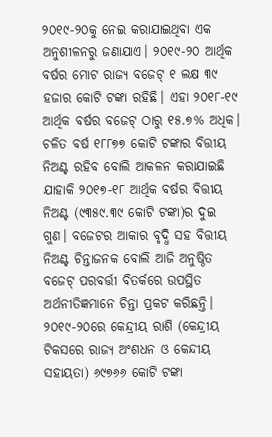୨୦୧୯-୨୦କୁ ନେଇ କରାଯାଇଥିବା ଏକ ଅନୁଶୀଳନରୁ ଜଣାଯାଏ। ୨୦୧୯-୨୦ ଆର୍ଥିକ ବର୍ଷର ମୋଟ ରାଜ୍ୟ ବଜେଟ୍ ୧ ଲକ୍ଷ ୩୯ ହଜାର କୋଟି ଟଙ୍କା ରହିଛି। ଏହା ୨୦୧୮-୧୯ ଆର୍ଥିକ ବର୍ଷର ବଜେଟ୍ ଠାରୁ ୧୫.୭% ଅଧିକ। ଚଳିତ ବର୍ଷ ୧୮୮୭୭ କୋଟି ଟଙ୍କାର ବିତ୍ତୀୟ ନିଅଣ୍ଟ ରହିବ ବୋଲି ଆକଳନ କରାଯାଇଛି ଯାହାକି ୨୦୧୭-୧୮ ଆର୍ଥିକ ବର୍ଷର ବିତ୍ତୀୟ ନିଅଣ୍ଟ (୯୩୫୯.୩୯ କୋଟି ଟଙ୍କା)ର ଦୁଇ ଗୁଣ। ବଜେଟର ଆକାର ବୃଦ୍ଧି ସହ ବିତ୍ତୀୟ ନିଅଣ୍ଟ ଚିନ୍ତାଜନକ ବୋଲି ଆଜି ଅନୁଷ୍ଠିତ ବଜେଟ୍ ପରବର୍ତ୍ତୀ ବିତର୍କରେ ଉପସ୍ଥିତ ଅର୍ଥନୀତିଜ୍ଞମାନେ ଚିନ୍ତା ପ୍ରକଟ କରିଛନ୍ତି। ୨୦୧୯-୨୦ରେ କେନ୍ଦ୍ରୀୟ ରାଶି (କେନ୍ଦ୍ରୀୟ ଟିକସରେ ରାଜ୍ୟ ଅଂଶଧନ ଓ କେନ୍ଦୀୟ ସହାୟତା) ୬୯୭୬୬ କୋଟି ଟଙ୍କା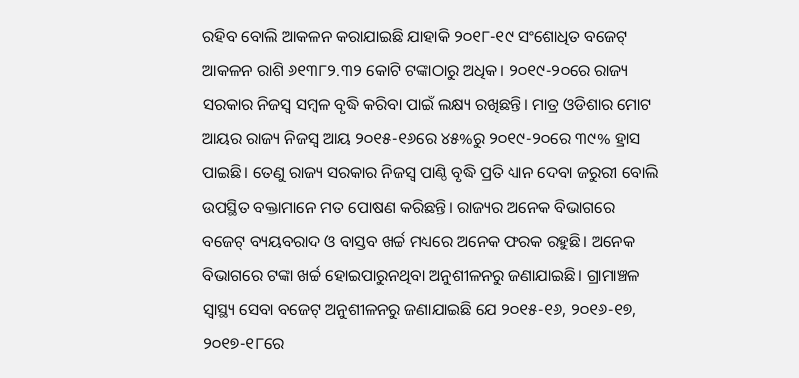ରହିବ ବୋଲି ଆକଳନ କରାଯାଇଛି ଯାହାକି ୨୦୧୮-୧୯ ସଂଶୋଧିତ ବଜେଟ୍ ଆକଳନ ରାଶି ୬୧୩୮୨.୩୨ କୋଟି ଟଙ୍କାଠାରୁ ଅଧିକ। ୨୦୧୯-୨୦ରେ ରାଜ୍ୟ ସରକାର ନିଜସ୍ୱ ସମ୍ୱଳ ବୃଦ୍ଧି କରିବା ପାଇଁ ଲକ୍ଷ୍ୟ ରଖିଛନ୍ତି। ମାତ୍ର ଓଡିଶାର ମୋଟ ଆୟର ରାଜ୍ୟ ନିଜସ୍ୱ ଆୟ ୨୦୧୫-୧୬ରେ ୪୫%ରୁ ୨୦୧୯-୨୦ରେ ୩୯% ହ୍ରାସ ପାଇଛି। ତେଣୁ ରାଜ୍ୟ ସରକାର ନିଜସ୍ୱ ପାଣ୍ଠି ବୃଦ୍ଧି ପ୍ରତି ଧ୍ୟାନ ଦେବା ଜରୁରୀ ବୋଲି ଉପସ୍ଥିତ ବକ୍ତାମାନେ ମତ ପୋଷଣ କରିଛନ୍ତି। ରାଜ୍ୟର ଅନେକ ବିଭାଗରେ ବଜେଟ୍ ବ୍ୟୟବରାଦ ଓ ବାସ୍ତବ ଖର୍ଚ୍ଚ ମଧ୍ୟରେ ଅନେକ ଫରକ ରହୁଛି। ଅନେକ ବିଭାଗରେ ଟଙ୍କା ଖର୍ଚ୍ଚ ହୋଇପାରୁନଥିବା ଅନୁଶୀଳନରୁ ଜଣାଯାଇଛି। ଗ୍ରାମାଞ୍ଚଳ ସ୍ୱାସ୍ଥ୍ୟ ସେବା ବଜେଟ୍ ଅନୁଶୀଳନରୁ ଜଣାଯାଇଛି ଯେ ୨୦୧୫-୧୬, ୨୦୧୬-୧୭, ୨୦୧୭-୧୮ରେ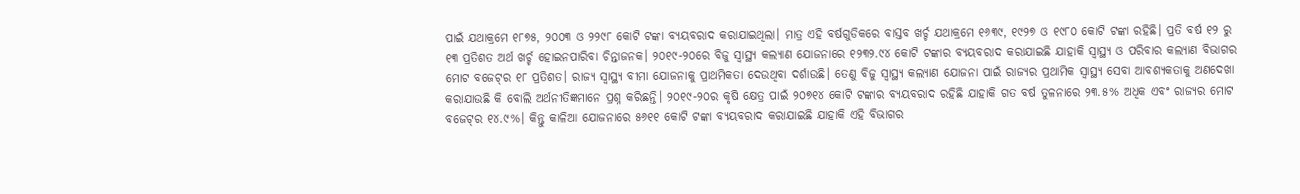ପାଇଁ ଯଥାକ୍ରମେ ୧୮୭୫, ୨୦୦୩ ଓ ୨୨୯୮ କୋଟି ଟଙ୍କା ବ୍ୟୟବରାଦ କରାଯାଇଥିଲା। ମାତ୍ର ଏହି ବର୍ଷଗୁଡିକରେ ବାସ୍ତବ ଖର୍ଚ୍ଚ ଯଥାକ୍ରମେ ୧୬୩୯, ୧୯୨୭ ଓ ୧୯୮୦ କୋଟି ଟଙ୍କା ରହିଛି। ପ୍ରତି ବର୍ଷ ୧୨ ରୁ ୧୩ ପ୍ରତିଶତ ଅର୍ଥ ଖର୍ଚ୍ଚ ହୋଇନପାରିବା ଚିନ୍ତାଜନକ। ୨୦୧୯-୨୦ରେ ବିଜୁ ସ୍ୱାସ୍ଥ୍ୟ କଲ୍ୟାଣ ଯୋଜନାରେ ୧୨୩୨.୯୪ କୋଟି ଟଙ୍କାର ବ୍ୟୟବରାଦ କରାଯାଇଛି ଯାହାକି ସ୍ୱାସ୍ଥ୍ୟ ଓ ପରିବାର କଲ୍ୟାଣ ବିଭାଗର ମୋଟ ବଜେଟ୍‌ର ୧୮ ପ୍ରତିଶତ। ରାଜ୍ୟ ସ୍ୱାସ୍ଥ୍ୟ ବୀମା ଯୋଜନାକୁ ପ୍ରାଥମିକତା ଦେଉଥିବା ଦର୍ଶାଉଛି। ତେଣୁ ବିଜୁ ସ୍ୱାସ୍ଥ୍ୟ କଲ୍ୟାଣ ଯୋଜନା ପାଇଁ ରାଜ୍ୟର ପ୍ରଥାମିକ ସ୍ୱାସ୍ଥ୍ୟ ସେବା ଆବଶ୍ୟକତାକୁ ଅଣଦେଖା କରାଯାଉଛି କି ବୋଲି ଅର୍ଥନୀତିଜ୍ଞମାନେ ପ୍ରଶ୍ନ କରିଛନ୍ତି। ୨୦୧୯-୨୦ର କୃଷି କ୍ଷେତ୍ର ପାଇଁ ୨୦୭୧୪ କୋଟି ଟଙ୍କାର ବ୍ୟୟବରାଦ ରହିଛି ଯାହାକି ଗତ ବର୍ଷ ତୁଳନାରେ ୨୩.୫% ଅଧିକ ଏବଂ ରାଜ୍ୟର ମୋଟ ବଜେଟ୍‌ର ୧୪.୯%। କିନ୍ତୁ କାଳିଆ ଯୋଜନାରେ ୫୬୧୧ କୋଟି ଟଙ୍କା ବ୍ୟୟବରାଦ କରାଯାଇଛି ଯାହାକି ଏହି ବିଭାଗର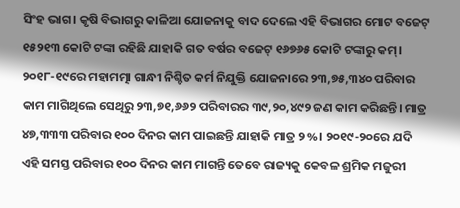ସିଂହ ଭାଗ। କୃଷି ବିଭାଗରୁ କାଳିଆ ଯୋଜନାକୁ ବାଦ ଦେଲେ ଏହି ବିଭାଗର ମୋଟ ବଜେଟ୍ ୧୫୨୧୩ କୋଟି ଟଙ୍କା ରହିଛି ଯାହାକି ଗତ ବର୍ଷର ବଜେଟ୍ ୧୬୭୬୫ କୋଟି ଟଙ୍କାରୁ କମ୍। ୨୦୧୮-୧୯ରେ ମହାମତ୍ମା ଗାନ୍ଧୀ ନିଶ୍ଚିତ କର୍ମ ନିଯୁକ୍ତି ଯୋଜନାରେ ୨୩,୭୫,୩୪୦ ପରିବାର କାମ ମାଗିଥିଲେ ସେଥିରୁ ୨୩,୭୧,୬୬୨ ପରିବାରର ୩୯,୨୦,୪୯୨ ଜଣ କାମ କରିଛନ୍ତି। ମାତ୍ର ୪୭,୩୩୩ ପରିବାର ୧୦୦ ଦିନର କାମ ପାଇଛନ୍ତି ଯାହାକି ମାତ୍ର ୨%। ୨୦୧୯-୨୦ରେ ଯଦି ଏହି ସମସ୍ତ ପରିବାର ୧୦୦ ଦିନର କାମ ମାଗନ୍ତି ତେବେ ରାଜ୍ୟକୁ କେବଳ ଶ୍ରମିକ ମଜୁରୀ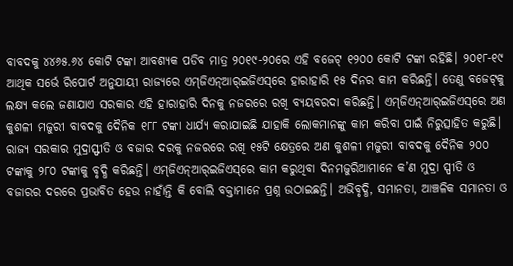ବାବଦକୁ ୪୪୬୫.୬୪ କୋଟି ଟଙ୍କା ଆବଶ୍ୟକ ପଡିବ ମାତ୍ର ୨୦୧୯-୨୦ରେ ଏହି ବଜେଟ୍ ୧୨୦୦ କୋଟି ଟଙ୍କା ରହିଛି। ୨୦୧୮-୧୯ ଆଥିକ ସର୍ଭେ ରିପୋର୍ଟ ଅନୁଯାୟୀ ରାଜ୍ୟରେ ଏମ୍‌ଜିଏନ୍‌ଆର୍‌ଇଜିଏସ୍‌ରେ ହାରାହାରି ୧୫ ଦିନର କାମ କରିଛନ୍ତି। ତେଣୁ ବଜେଟ୍‌କୁ ଲକ୍ଷ୍ୟ କଲେ ଜଣାଯାଏ ସରକାର ଏହି ହାରାହାରି ଦିନକୁ ନଜରରେ ରଖି ବ୍ୟୟବରଦା କରିଛନ୍ତି। ଏମ୍‌ଜିଏନ୍‌ଆର୍‌ଇଜିଏସ୍‌ରେ ଅଣ କୁଶଳୀ ମଜୁରୀ ବାବଦକୁ ଦୈନିକ ୧୮୮ ଟଙ୍କା ଧାର୍ଯ୍ୟ କରାଯାଇଛି ଯାହାକି ଲୋକମାନଙ୍କୁ କାମ କରିବା ପାଇଁ ନିରୁତ୍ସାହିତ କରୁଛି। ରାଜ୍ୟ ସରକାର ମୁଦ୍ରାସ୍ଫୀତି ଓ ବଜାର ଦରକୁ ନଜରରେ ରଖି ୧୫ଟି କ୍ଷେତ୍ରରେ ଅଣ କୁଶଳୀ ମଜୁରୀ ବାବଦକୁ ଦୈନିକ ୨୦୦ ଟଙ୍କାକୁ ୨୮୦ ଟଙ୍କାକୁ ବୃଦ୍ଧି କରିଛନ୍ତି। ଏମ୍‌ଜିଏନ୍‌ଆର୍‌ଇଜିଏସ୍‌ରେ କାମ କରୁଥିବା ଦିନମଜୁରିଆମାନେ କ’ଣ ମୁଦ୍ରା ସ୍ପୀତି ଓ ବଜାରର ଦରରେ ପ୍ରଭାବିତ ହେଉ ନାହାଁନ୍ତି କି ବୋଲି ବକ୍ତାମାନେ ପ୍ରଶ୍ନ ଉଠାଇଛନ୍ତି। ଅଭିବୃଦ୍ଧି, ସମାନତା, ଆଞ୍ଚଳିକ ସମାନତା ଓ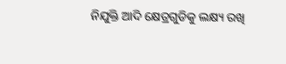ନିଯୁକ୍ତି ଆଦି କ୍ଷେତ୍ରଗୁଡିକୁ ଲକ୍ଷ୍ୟ ରଖି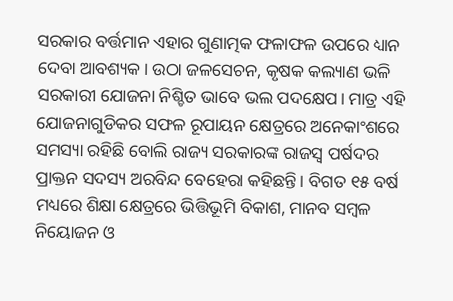ସରକାର ବର୍ତ୍ତମାନ ଏହାର ଗୁଣାତ୍ମକ ଫଳାଫଳ ଉପରେ ଧ୍ୟାନ ଦେବା ଆବଶ୍ୟକ। ଉଠା ଜଳସେଚନ, କୃଷକ କଲ୍ୟାଣ ଭଳି ସରକାରୀ ଯୋଜନା ନିଶ୍ଚିତ ଭାବେ ଭଲ ପଦକ୍ଷେପ। ମାତ୍ର ଏହି ଯୋଜନାଗୁଡିକର ସଫଳ ରୂପାୟନ କ୍ଷେତ୍ରରେ ଅନେକାଂଶରେ ସମସ୍ୟା ରହିଛି ବୋଲି ରାଜ୍ୟ ସରକାରଙ୍କ ରାଜସ୍ୱ ପର୍ଷଦର ପ୍ରାକ୍ତନ ସଦସ୍ୟ ଅରବିନ୍ଦ ବେହେରା କହିଛନ୍ତି। ବିଗତ ୧୫ ବର୍ଷ ମଧ୍ୟରେ ଶିକ୍ଷା କ୍ଷେତ୍ରରେ ଭିତ୍ତିଭୂମି ବିକାଶ, ମାନବ ସମ୍ୱଳ ନିୟୋଜନ ଓ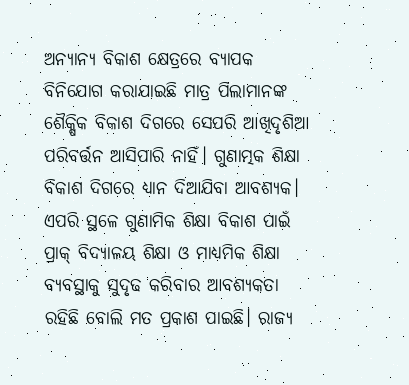ଅନ୍ୟାନ୍ୟ ବିକାଶ କ୍ଷେତ୍ରରେ ବ୍ୟାପକ ବିନିଯୋଗ କରାଯାଇଛି ମାତ୍ର ପିଲାମାନଙ୍କ ଶୈକ୍ଷିକ ବିକାଶ ଦିଗରେ ସେପରି ଆଖିଦୃଶିଆ ପରିବର୍ତ୍ତନ ଆସିପାରି ନାହିଁ। ଗୁଣାତ୍ମକ ଶିକ୍ଷା ବିକାଶ ଦିଗରେ ଧ୍ୟାନ ଦିଆଯିବା ଆବଶ୍ୟକ। ଏପରି ସ୍ଥଳେ ଗୁଣାମିକ ଶିକ୍ଷା ବିକାଶ ପାଇଁ ପ୍ରାକ୍ ବିଦ୍ୟାଳୟ ଶିକ୍ଷା ଓ ମାଧ୍ୟମିକ ଶିକ୍ଷା ବ୍ୟବସ୍ଥାକୁ ସୁଦୃଢ କରିବାର ଆବଶ୍ୟକତା ରହିଛି ବୋଲି ମତ ପ୍ରକାଶ ପାଇଛି। ରାଜ୍ୟ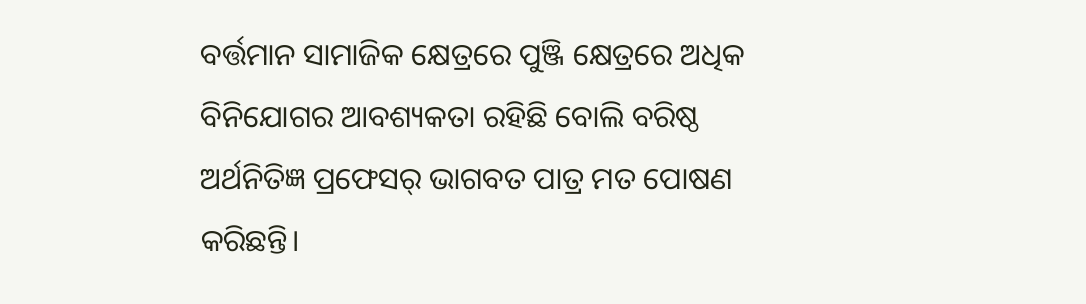ବର୍ତ୍ତମାନ ସାମାଜିକ କ୍ଷେତ୍ରରେ ପୁଞ୍ଜି କ୍ଷେତ୍ରରେ ଅଧିକ ବିନିଯୋଗର ଆବଶ୍ୟକତା ରହିଛି ବୋଲି ବରିଷ୍ଠ ଅର୍ଥନିତିଜ୍ଞ ପ୍ରଫେସର୍ ଭାଗବତ ପାତ୍ର ମତ ପୋଷଣ କରିଛନ୍ତି।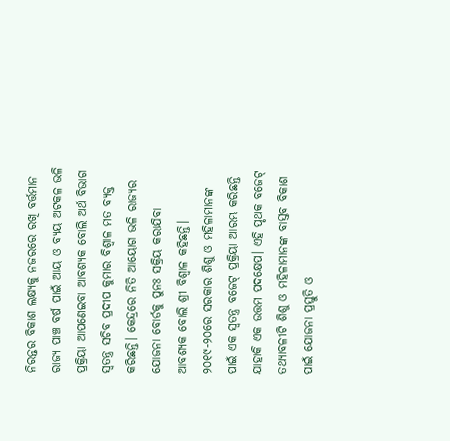ନିରନ୍ତର ବିକାଶ ଲକ୍ଷ୍ୟକୁ ନଜରରେ ରଖି ବର୍ତ୍ତମାନ ରାଜ୍ୟ ପାଞ୍ଚ ବର୍ଷ ପାଇଁ ଆୟ ଓ ବ୍ୟୟ ଅଟକଳ ଭଳି ପ୍ରକ୍ରିୟା ଆପଣେଇବା ଆବଶ୍ୟକ ବୋଲି ଅର୍ଥ ବିଭାଗ ସ୍ୱତନ୍ତ୍ର ସଚିବ ପ୍ରଦୀପ କୁମାର ବିଶ୍ୱାଳ ମତ ବ୍ୟକ୍ତ କରିଛନ୍ତି। କେନ୍ଦ୍ରରେ ନିତି ଆୟୋଗ ଭଳି ରାଜ୍ୟର ଯୋଜନା ବୋର୍ଡକୁ ପୁନଃ ସକ୍ରିୟ କରାଯିବା ଆବଶ୍ୟକ ବୋଲି ଶ୍ରୀ ବିଶ୍ୱାଳ କହିଛନ୍ତି। ୨୦୧୯-୨୦ରେ ସରକାର ଶିଶୁ ଓ ମହିଳାମାନଙ୍କ ପାଇଁ ଏକ ସ୍ୱତନ୍ତ୍ର ବଜେଟ୍ ପ୍ରକ୍ରିୟା ଆରମ୍ଭ କରିଛନ୍ତି ଯାହାକି ଏକ ଉତ୍ତମ ପଦକ୍ଷେପ। ଏହି ପୃଥକ ବଜେଟ୍ ତଥ୍ୟାବଳୀଟି ଶିଶୁ ଓ ମହିଳାମାନଙ୍କ ବାସ୍ତବ ବିକାଶ ପାଇଁ ଯୋଜନା ପ୍ରସ୍ତୁତି ଓ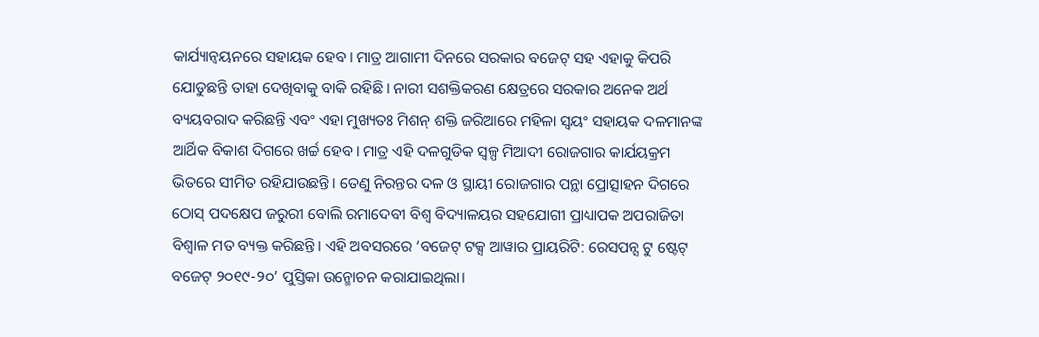କାର୍ଯ୍ୟାନ୍ୱୟନରେ ସହାୟକ ହେବ। ମାତ୍ର ଆଗାମୀ ଦିନରେ ସରକାର ବଜେଟ୍ ସହ ଏହାକୁ କିପରି ଯୋଡୁଛନ୍ତି ତାହା ଦେଖିବାକୁ ବାକି ରହିଛି। ନାରୀ ସଶକ୍ତିକରଣ କ୍ଷେତ୍ରରେ ସରକାର ଅନେକ ଅର୍ଥ ବ୍ୟୟବରାଦ କରିଛନ୍ତି ଏବଂ ଏହା ମୁଖ୍ୟତଃ ମିଶନ୍ ଶକ୍ତି ଜରିଆରେ ମହିଳା ସ୍ୱୟଂ ସହାୟକ ଦଳମାନଙ୍କ ଆର୍ଥିକ ବିକାଶ ଦିଗରେ ଖର୍ଚ୍ଚ ହେବ। ମାତ୍ର ଏହି ଦଳଗୁଡିକ ସ୍ୱଳ୍ପ ମିଆଦୀ ରୋଜଗାର କାର୍ଯୟକ୍ରମ ଭିତରେ ସୀମିତ ରହିଯାଉଛନ୍ତି। ତେଣୁ ନିରନ୍ତର ଦଳ ଓ ସ୍ଥାୟୀ ରୋଜଗାର ପନ୍ଥା ପ୍ରୋତ୍ସାହନ ଦିଗରେ ଠୋସ୍ ପଦକ୍ଷେପ ଜରୁରୀ ବୋଲି ରମାଦେବୀ ବିଶ୍ୱ ବିଦ୍ୟାଳୟର ସହଯୋଗୀ ପ୍ରାଧ୍ୟାପକ ଅପରାଜିତା ବିଶ୍ୱାଳ ମତ ବ୍ୟକ୍ତ କରିଛନ୍ତି। ଏହି ଅବସରରେ ‘ବଜେଟ୍ ଟକ୍ସ ଆୱାର ପ୍ରାୟରିଟି: ରେସପନ୍ସ ଟୁ ଷ୍ଟେଟ୍ ବଜେଟ୍ ୨୦୧୯-୨୦’ ପୁସ୍ତିକା ଉନ୍ମୋଚନ କରାଯାଇଥିଲା।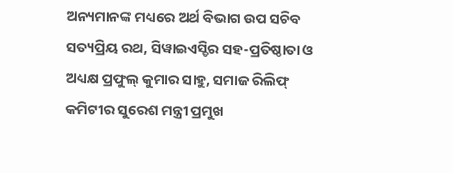ଅନ୍ୟମାନଙ୍କ ମଧ୍ୟରେ ଅର୍ଥ ବିଭାଗ ଉପ ସଚିବ ସତ୍ୟପ୍ରିୟ ରଥ, ସିୱାଇଏସ୍ଡିର ସହ-ପ୍ରତିଷ୍ଠାତା ଓ ଅଧ୍ୟକ୍ଷ ପ୍ରଫୁଲ୍ କୁମାର ସାହୁ, ସମାଜ ରିଲିଫ୍ କମିଟୀର ସୁରେଶ ମନ୍ତ୍ରୀ ପ୍ରମୁଖ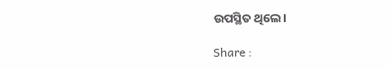ଉପସ୍ଥିତ ଥିଲେ।

Share :